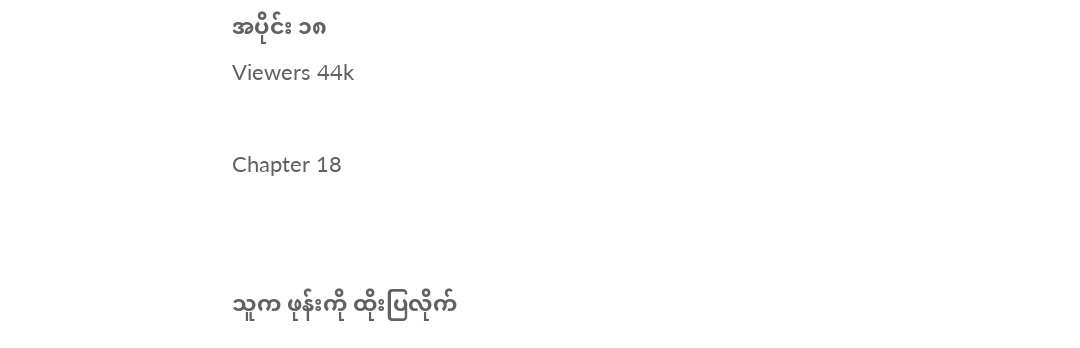အပိုင်း ၁၈
Viewers 44k

Chapter 18


သူက ဖုန်းကို ထိုးပြလိုက်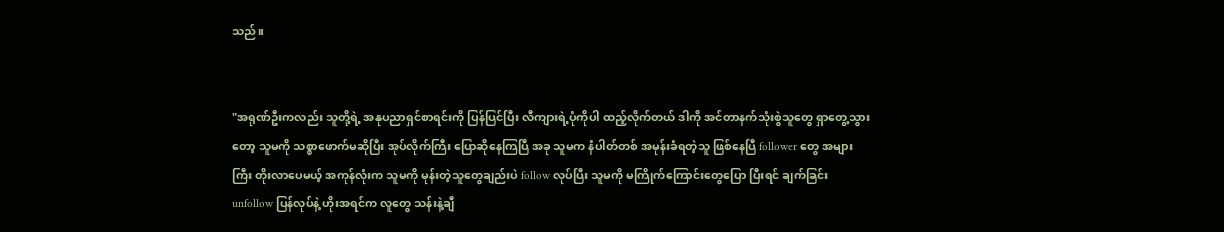သည်။


"အရုဏ်ဦးကလည်း သူတို့ရဲ့ အနုပညာရှင်စာရင်းကို ပြန်ပြင်ပြီး လီကျားရဲ့ပုံကိုပါ ထည့်လိုက်တယ် ဒါကို အင်တာနက်သုံးစွဲသူတွေ ရှာတွေ့သွားတော့ သူမကို သစ္စာဖောက်မဆိုပြီး အုပ်လိုက်ကြီး ပြောဆိုနေကြပြီ အခု သူမက နံပါတ်တစ် အမုန်းခံရတဲ့သူ ဖြစ်နေပြီ follower တွေ အများကြီး တိုးလာပေမယ့် အကုန်လုံးက သူမကို မုန်းတဲ့သူတွေချည်းပဲ follow လုပ်ပြီး သူမကို မကြိုက်ကြောင်းတွေပြော ပြီးရင် ချက်ခြင်း unfollow ပြန်လုပ်နဲ့ ဟိုးအရင်က လူတွေ သန်းနဲ့ချီ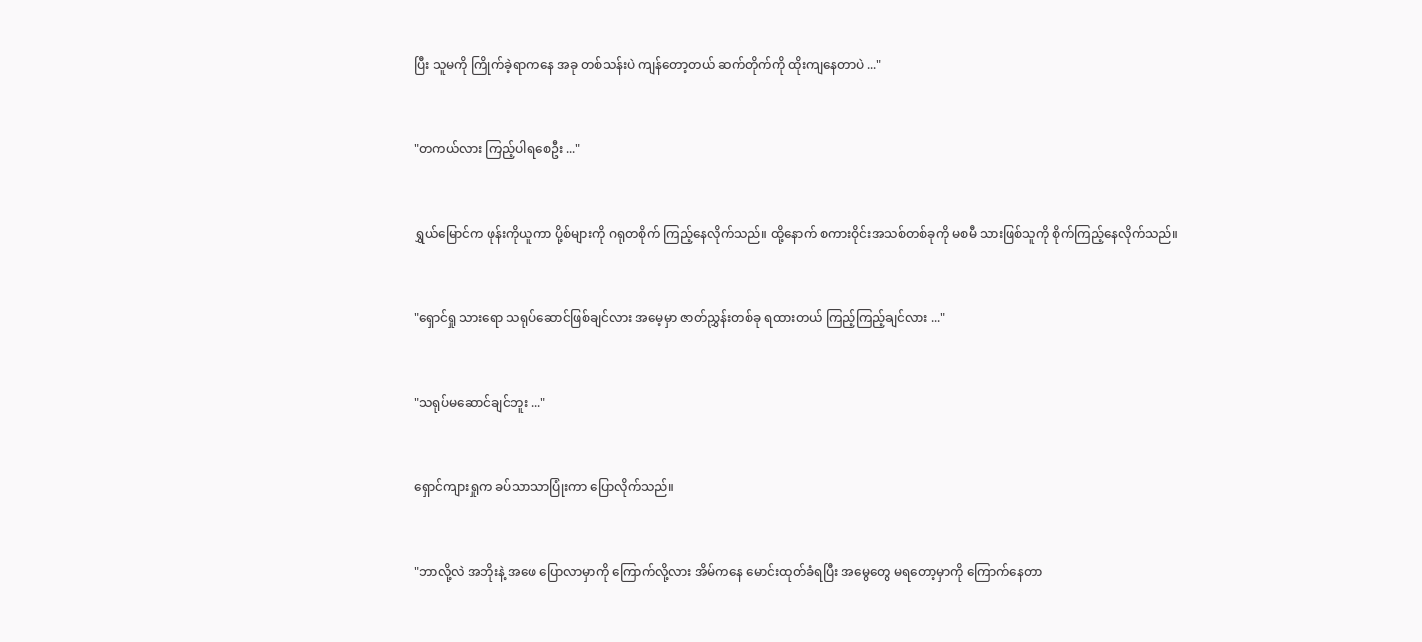ပြီး သူမကို ကြိုက်ခဲ့ရာကနေ အခု တစ်သန်းပဲ ကျန်တော့တယ် ဆက်တိုက်ကို ထိုးကျနေတာပဲ ..."


"တကယ်လား ကြည့်ပါရစေဦး ..."


ရွှယ်မြောင်က ဖုန်းကိုယူကာ ပို့စ်များကို ဂရုတစိုက် ကြည့်နေလိုက်သည်။ ထို့နောက် စကားဝိုင်းအသစ်တစ်ခုကို မစမီ သားဖြစ်သူကို စိုက်ကြည့်နေလိုက်သည်။


"ရှောင်ရှု သားရော သရုပ်ဆောင်ဖြစ်ချင်လား အမေ့မှာ ဇာတ်ညွှန်းတစ်ခု ရထားတယ် ကြည့်ကြည့်ချင်လား ..."


"သရုပ်မဆောင်ချင်ဘူး ..."


ရှောင်ကျားရှုက ခပ်သာသာပြုံးကာ ပြောလိုက်သည်။


"ဘာလို့လဲ အဘိုးနဲ့ အဖေ ပြောလာမှာကို ကြောက်လို့လား အိမ်ကနေ မောင်းထုတ်ခံရပြီး အမွေတွေ မရတော့မှာကို ကြောက်နေတာ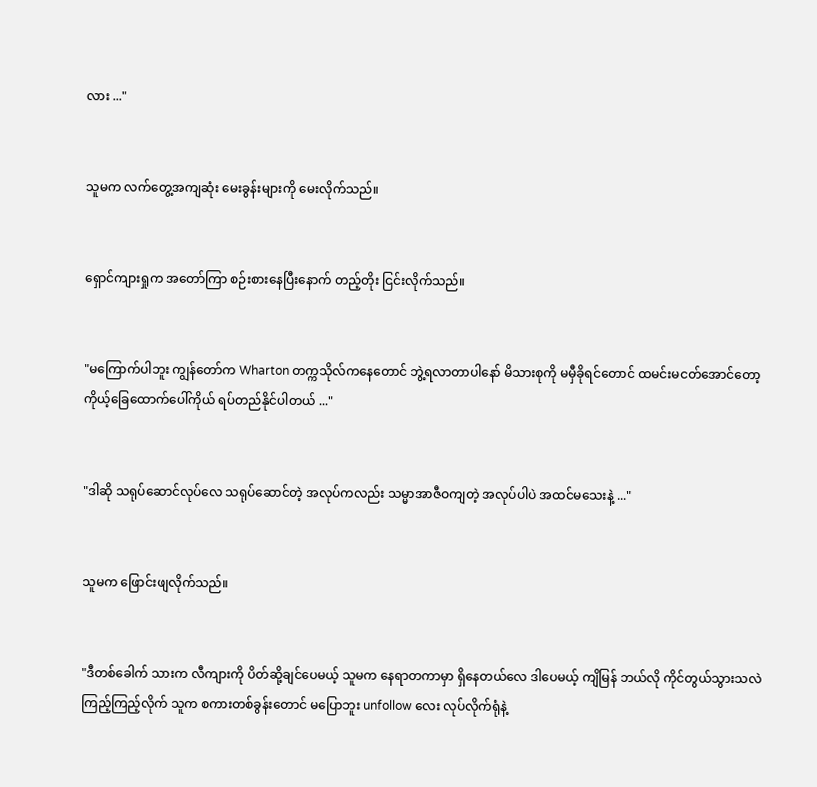လား ..."


သူမက လက်တွေ့အကျဆုံး မေးခွန်းများကို မေးလိုက်သည်။


ရှောင်ကျားရှုက အတော်ကြာ စဉ်းစားနေပြီးနောက် တည့်တိုး ငြင်းလိုက်သည်။


"မကြောက်ပါဘူး ကျွန်တော်က Wharton တက္ကသိုလ်ကနေတောင် ဘွဲ့ရလာတာပါနော် မိသားစုကို မမှီခိုရင်တောင် ထမင်းမငတ်အောင်တော့ ကိုယ့်ခြေထောက်ပေါ်ကိုယ် ရပ်တည်နိုင်ပါတယ် ..."


"ဒါဆို သရုပ်ဆောင်လုပ်လေ သရုပ်ဆောင်တဲ့ အလုပ်ကလည်း သမ္မာအာဇီဝကျတဲ့ အလုပ်ပါပဲ အထင်မသေးနဲ့ ..."


သူမက ဖြောင်းဖျလိုက်သည်။


"ဒီတစ်ခေါက် သားက လီကျားကို ပိတ်ဆို့ချင်ပေမယ့် သူမက နေရာတကာမှာ ရှိနေတယ်လေ ဒါပေမယ့် ကျိမြန် ဘယ်လို ကိုင်တွယ်သွားသလဲ ကြည့်ကြည့်လိုက် သူက စကားတစ်ခွန်းတောင် မပြောဘူး unfollow လေး လုပ်လိုက်ရုံနဲ့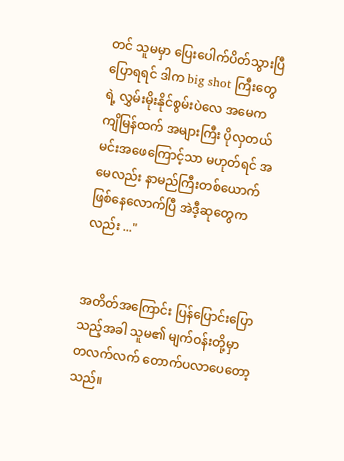တင် သူမမှာ ပြေးပေါက်ပိတ်သွားပြီ ပြောရရင် ဒါက big shot ကြီးတွေရဲ့ လွှမ်းမိုးနိုင်စွမ်းပဲလေ အမေက ကျိမြန်ထက်‌ အများကြီး ပိုလှတယ် မင်းအဖေကြောင့်သာ မဟုတ်ရင် အမေလည်း နာမည်ကြီးတစ်ယောက် ဖြစ်နေလောက်ပြီ အဲဒီ့ဆုတွေကလည်း ..."


အတိတ်အကြောင်း ပြန်ပြောင်းပြောသည့်အခါ သူမ၏ မျက်ဝန်းတို့မှာ တလက်လက် တောက်ပလာပေတော့သည်။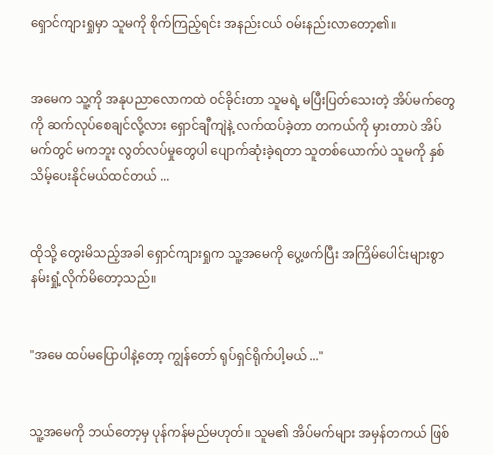ရှောင်ကျားရှုမှာ သူမကို စိုက်ကြည့်ရင်း အနည်းငယ် ဝမ်းနည်းလာတော့၏။


အမေက သူ့ကို အနုပညာလောကထဲ ဝင်ခိုင်းတာ သူမရဲ့ မပြီးပြတ်သေးတဲ့ အိပ်မက်တွေကို ဆက်လုပ်စေချင်လို့လား ရှောင်ချီကျဲနဲ့ လက်ထပ်ခဲ့တာ တကယ်ကို မှားတာပဲ အိပ်မက်တွင် မကဘူး လွတ်လပ်မှုတွေပါ ပျောက်ဆုံးခဲ့ရတာ သူတစ်ယောက်ပဲ သူမကို နှစ်သိမ့်ပေးနိုင်မယ်ထင်တယ် ...


ထိုသို့ တွေးမိသည့်အခါ ရှောင်ကျားရှုက သူ့အမေကို ပွေ့ဖက်ပြီး အကြိမ်ပေါင်းများစွာ နမ်းရှုံ့လိုက်မိတော့သည်။


"အမေ ထပ်မပြောပါနဲ့တော့ ကျွန်တော် ရုပ်ရှင်ရိုက်ပါ့မယ် ..."


သူ့အမေကို ဘယ်တော့မှ ပုန်ကန်မည်မဟုတ်။ သူမ၏ အိပ်မက်များ အမှန်တကယ် ဖြစ်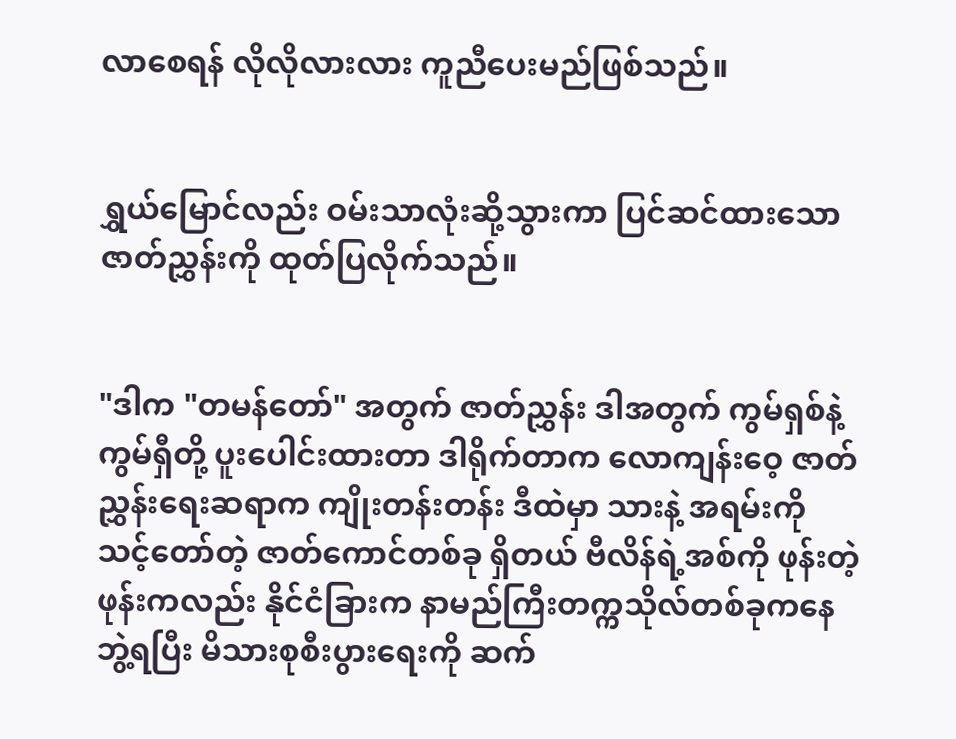လာစေရန် လိုလိုလားလား ကူညီပေးမည်ဖြစ်သည်။


ရွှယ်မြောင်လည်း ဝမ်းသာလုံးဆို့သွားကာ ပြင်ဆင်ထားသော ဇာတ်ညွှန်းကို ထုတ်ပြလိုက်သည်။


"ဒါက "တမန်တော်" အတွက် ဇာတ်ညွှန်း ဒါအတွက် ကွမ်ရှစ်နဲ့ ကွမ်ရှီတို့ ပူးပေါင်းထားတာ ဒါရိုက်တာက လောကျန်းဝေ့ ဇာတ်ညွှန်းရေးဆရာက ကျိုးတန်းတန်း ဒီထဲမှာ သားနဲ့ အရမ်းကို သင့်တော်တဲ့ ဇာတ်ကောင်တစ်ခု ရှိတယ် ဗီလိန်ရဲ့အစ်ကို ဖုန်းတဲ့ ဖုန်းကလည်း နိုင်ငံခြားက နာမည်ကြီးတက္ကသိုလ်တစ်ခုကနေ ဘွဲ့ရပြီး မိသားစုစီးပွားရေးကို ဆက်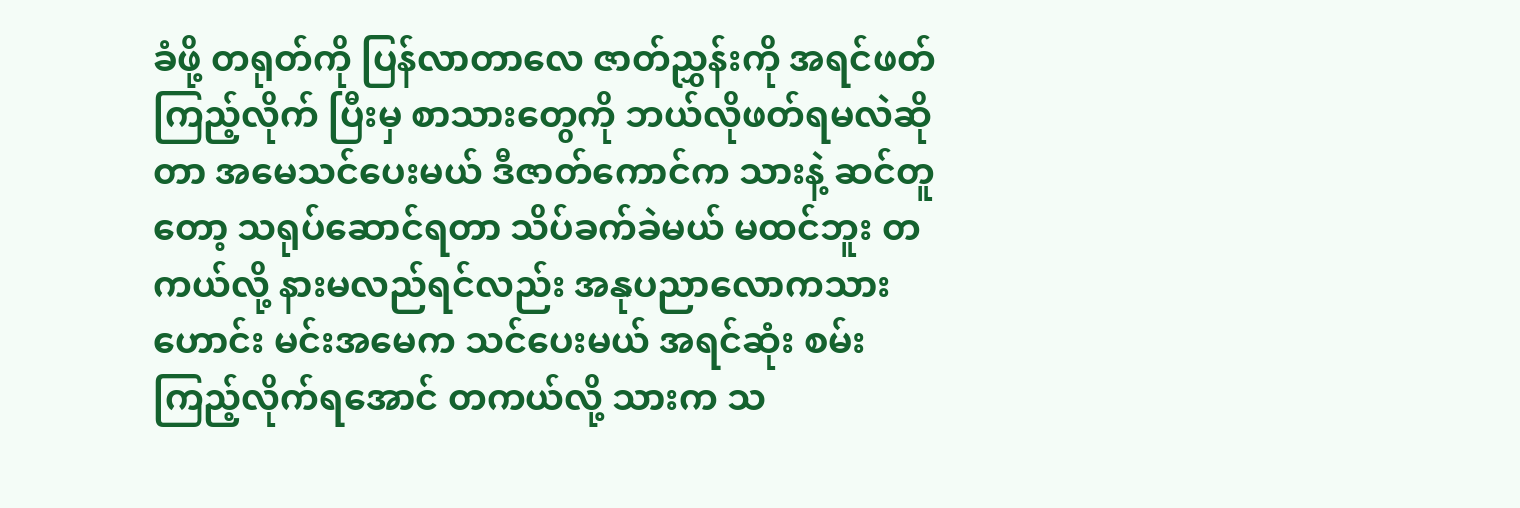ခံဖို့ တရုတ်ကို ပြန်လာတာလေ ဇာတ်ညွှန်းကို အရင်ဖတ်ကြည့်လိုက် ပြီးမှ စာသားတွေကို ဘယ်လိုဖတ်ရမလဲဆိုတာ အမေသင်ပေးမယ် ဒီဇာတ်ကောင်က သားနဲ့ ဆင်တူတော့ သရုပ်ဆောင်ရတာ သိပ်ခက်ခဲမယ် မထင်ဘူး တကယ်လို့ နားမလည်ရင်လည်း အနုပညာလောကသားဟောင်း မင်းအမေက သင်ပေးမယ် အရင်ဆုံး စမ်းကြည့်လိုက်ရအောင် တကယ်လို့ သားက သ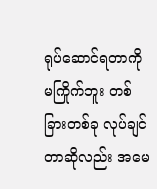ရုပ်ဆောင်ရတာကို မကြိုက်ဘူး တစ်ခြားတစ်ခု လုပ်ချင်တာဆိုလည်း အမေ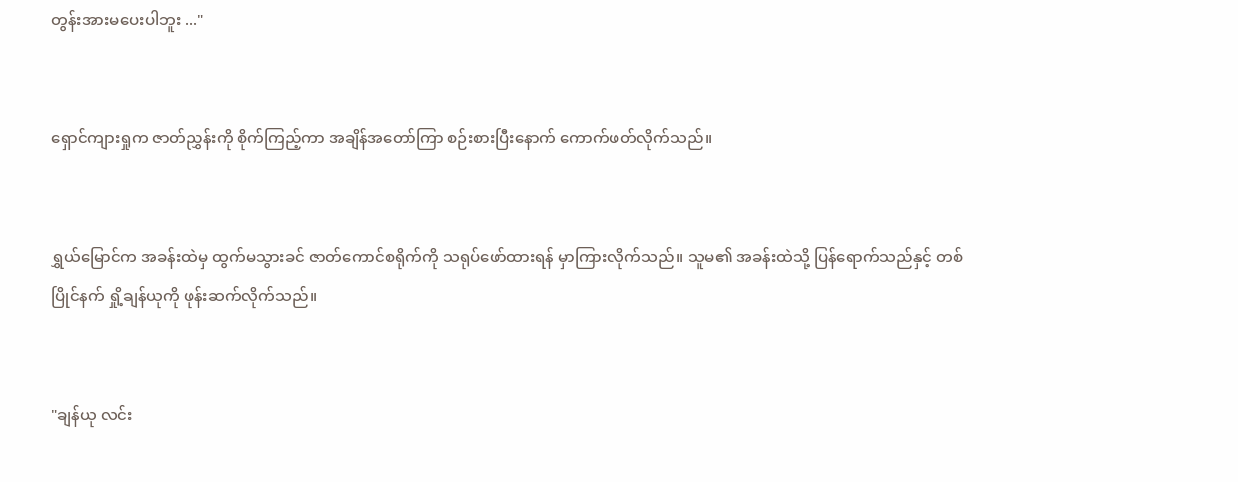တွန်းအားမပေးပါဘူး ..."


ရှောင်ကျားရှုက ဇာတ်ညွှန်းကို စိုက်ကြည့်ကာ အချိန်အတော်ကြာ စဉ်းစားပြီးနောက် ကောက်ဖတ်လိုက်သည်။


ရွှယ်မြောင်က အခန်းထဲမှ ထွက်မသွားခင် ဇာတ်ကောင်စရိုက်ကို သရုပ်ဖော်ထားရန် မှာကြားလိုက်သည်။ သူမ၏ အခန်းထဲသို့ ပြန်ရောက်သည်နှင့် တစ်ပြိုင်နက် ရှို့ချန်ယုကို ဖုန်းဆက်လိုက်သည်။


"ချန်ယု လင်း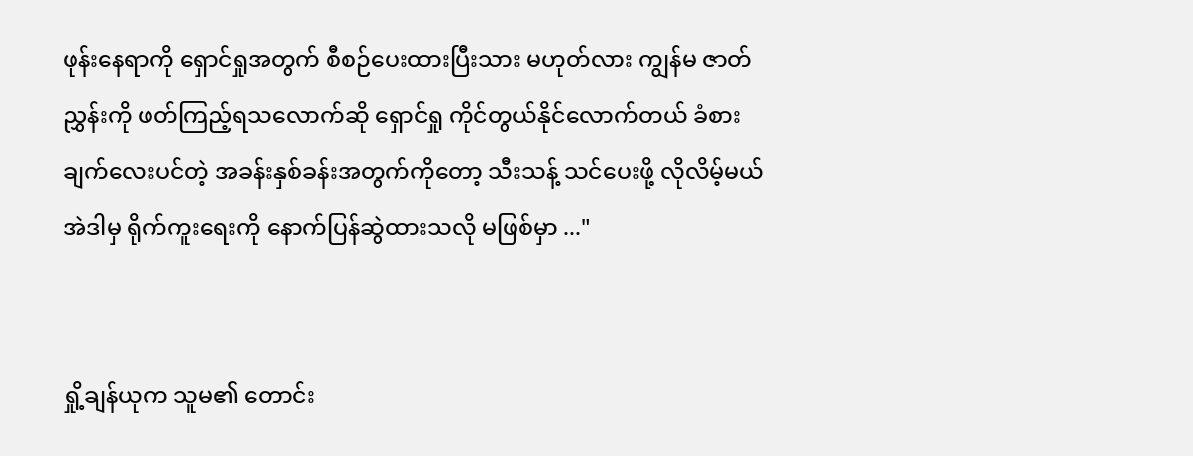ဖုန်းနေရာကို ရှောင်ရှုအတွက် စီစဉ်ပေးထားပြီးသား မဟုတ်လား ကျွန်မ ဇာတ်ညွှန်းကို ဖတ်ကြည့်ရ‌သလောက်ဆို ရှောင်ရှု ကိုင်တွယ်နိုင်လောက်တယ် ခံစားချက်လေးပင်တဲ့ အခန်းနှစ်ခန်းအတွက်ကိုတော့ သီးသန့် သင်ပေးဖို့ လိုလိမ့်မယ် အဲဒါမှ ရိုက်ကူးရေးကို နောက်ပြန်ဆွဲထားသလို မဖြစ်မှာ ..."


ရှို့ချန်ယုက သူမ၏ တောင်း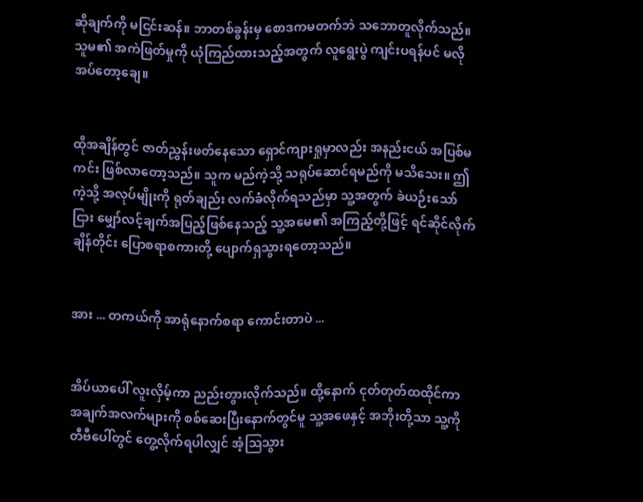ဆိုချက်ကို မငြင်းဆန်။ ဘာတစ်ခွန်းမှ စောဒကမတက်ဘဲ သဘောတူလိုက်သည်။ သူမ၏ အကဲဖြတ်မှုကို ယုံကြည်ထားသည့်အတွက် လူရွေးပွဲ ကျင်းပရန်ပင် မလိုအပ်တော့ချေ။


ထိုအချိန်တွင် ဇာတ်ညွှန်းဖတ်နေသော ရှောင်ကျားရှုမှာလည်း အနည်းငယ် အပြစ်မကင်း ဖြစ်လာတော့သည်။ သူက မည်ကဲ့သို့ သရုပ်ဆောင်ရမည်ကို မသိသေး။ ဤကဲ့သို့ အလုပ်မျိုးကို ရုတ်ချည်း လက်ခံလိုက်ရသည်မှာ သူ့အတွက် ခဲယဉ်းသော်ငြား မျှော်လင့်ချက်အပြည့်ဖြစ်နေသည့် သူ့အမေ၏ အကြည့်တို့ဖြင့် ရင်ဆိုင်လိုက်ချိန်တိုင်း ပြောစရာစကားတို့ ပျောက်ရှသွားရတော့သည်။


အား ... တကယ်ကို အာရုံနောက်စရာ ကောင်းတာပဲ ...


အိပ်ယာပေါ် လူးလှိမ့်ကာ ညည်းတွားလိုက်သည်။ ထို့နောက် ငုတ်တုတ်ထထိုင်ကာ အချက်အလက်များကို စစ်ဆေးပြီးနောက်တွင်မူ သူ့အဖေနှင့် အဘိုးတို့သာ သူ့ကို တီဗီပေါ်တွင် တွေ့လိုက်ရပါလျှင် အံ့ဩသွား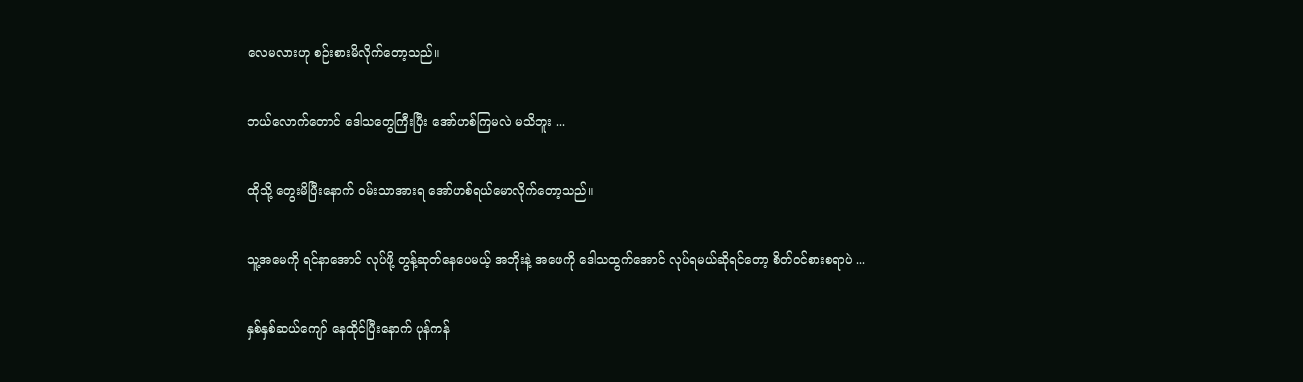လေမလားဟု စဉ်းစားမိလိုက်တော့သည်။


ဘယ်လောက်တောင် ဒေါသတွေကြီးပြီး အော်ဟစ်ကြမလဲ မသိဘူး ...


ထိုသို့ တွေးမိပြီးနောက် ဝမ်းသာအားရ အော်ဟစ်ရယ်မောလိုက်တော့သည်။


သူ့အမေကို ရင်နာအောင် လုပ်ဖို့ တွန့်ဆုတ်နေပေမယ့် အဘိုးနဲ့ အဖေကို ဒေါသထွက်အောင် လုပ်ရမယ်ဆိုရင်တော့ စိတ်ဝင်စားစရာပဲ ...


နှစ်နှစ်ဆယ်ကျော် နေထိုင်ပြီးနောက် ပုန်ကန်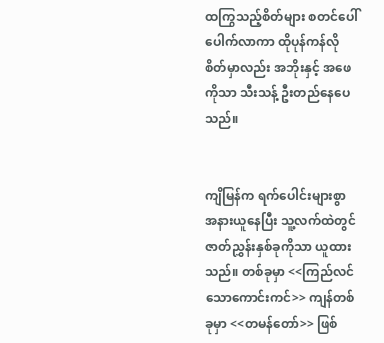ထကြွသည့်စိတ်များ စတင်ပေါ်ပေါက်လာကာ ထိုပုန်ကန်လိုစိတ်မှာလည်း အဘိုးနှင့် အဖေကိုသာ သီးသန့် ဦးတည်နေပေသည်။


ကျိမြန်က ရက်ပေါင်းများစွာ အနားယူနေပြီး သူ့လက်ထဲတွင် ဇာတ်ညွှန်းနှစ်ခုကိုသာ ယူထားသည်။ တစ်ခုမှာ <<ကြည်လင်သောကောင်းကင်>> ကျန်တစ်ခုမှာ <<တမန်တော်>> ဖြစ်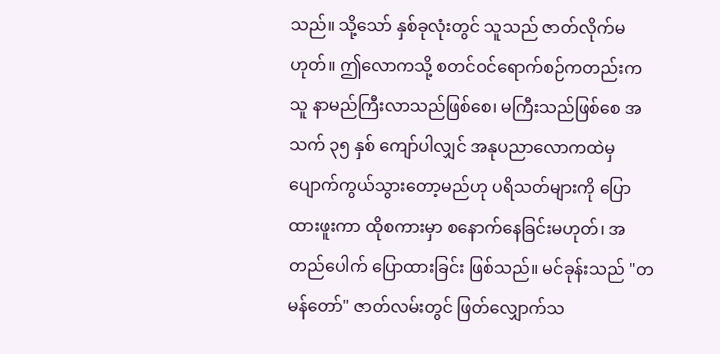သည်။ သို့သော် နှစ်ခုလုံးတွင် သူသည် ဇာတ်လိုက်မဟုတ်။ ဤလောကသို့ စတင်ဝင်ရောက်စဉ်ကတည်းက သူ နာမည်ကြီးလာသည်ဖြစ်စေ၊ မကြီးသည်ဖြစ်စေ အသက် ၃၅ နှစ် ကျော်ပါလျှင် အနုပညာလောကထဲမှ ပျောက်ကွယ်သွားတော့မည်ဟု ပရိသတ်များကို ပြောထားဖူးကာ ထိုစကားမှာ စနောက်နေခြင်းမဟုတ်၊ အတည်ပေါက် ပြောထားခြင်း ဖြစ်သည်။ မင်ခုန်းသည် "တမန်တော်" ဇာတ်လမ်းတွင် ဖြတ်လျှောက်သ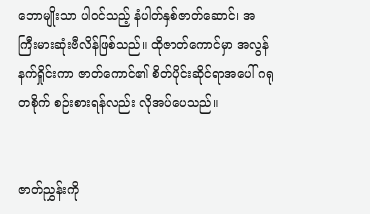ဘောမျိုးသာ ပါဝင်သည့် နံပါတ်နှစ်ဇာတ်ဆောင်၊ အကြီး‌မားဆုံးဗီလိန်ဖြစ်သည်။ ထိုဇာတ်ကောင်မှာ အလွန်နက်ရှိုင်းကာ ဇာတ်ကောင်၏ စိတ်ပိုင်းဆိုင်ရာအပေါ် ဂရုတစိုက် စဉ်းစားရန်လည်း လိုအပ်ပေသည်။


ဇာတ်ညွှန်းကို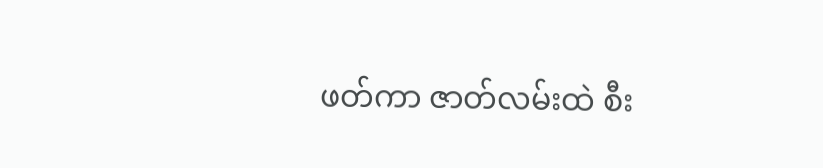ဖတ်ကာ ဇာတ်လမ်းထဲ စီး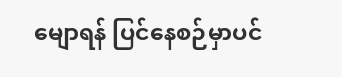မျောရန် ပြင်နေစဉ်မှာပင်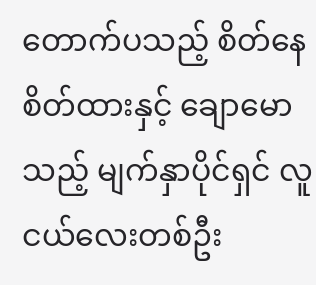တောက်ပသည့် စိတ်နေစိတ်ထားနှင့် ချောမောသည့် မျက်နှာပိုင်ရှင် လူငယ်လေးတစ်ဦး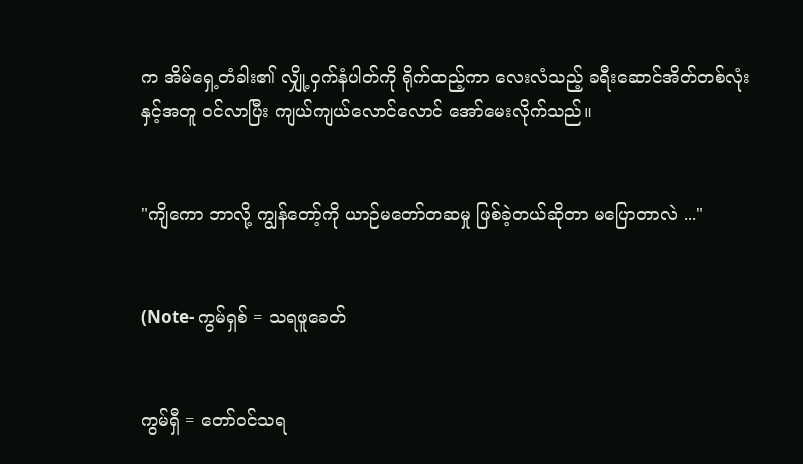က အိမ်ရှေ့တံခါး၏ လျှို့ဝှက်နံပါတ်ကို ရိုက်ထည့်ကာ လေးလံသည့် ခရီးဆောင်အိတ်တစ်လုံးနှင့်အတူ ဝင်လာပြီး ကျယ်ကျယ်လောင်လောင် အော်မေးလိုက်သည်။


"ကျိကော ဘာလို့ ကျွန်တော့်ကို ယာဉ်မတော်တဆမှု ဖြစ်ခဲ့တယ်ဆိုတာ မပြောတာလဲ ..."


(Note- ကွမ်ရှစ် = သရဖူခေတ်


ကွမ်ရှီ = တော်ဝင်သရ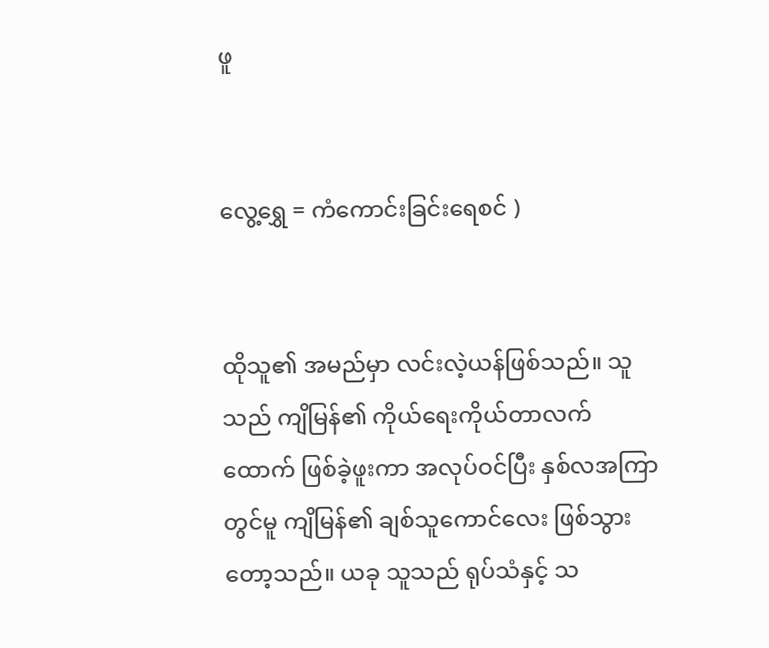ဖူ


လွေ့ရွှေ = ကံကောင်းခြင်းရေစင် )


ထိုသူ၏ အမည်မှာ လင်းလဲ့ယန်ဖြစ်သည်။ သူသည် ကျိမြန်၏ ကိုယ်ရေးကိုယ်တာလက်ထောက် ဖြစ်ခဲ့ဖူးကာ အလုပ်ဝင်ပြီး နှစ်လအကြာတွင်မူ ကျိမြန်၏ ချစ်သူကောင်လေး ဖြစ်သွားတော့သည်။ ယခု သူသည် ရုပ်သံနှင့် သ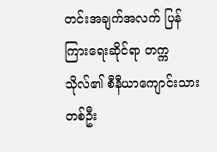တင်းအချက်အလက် ပြန်ကြားရေးဆိုင်ရာ တက္ကသိုလ်၏ စီနီယာကျောင်းသားတစ်ဦး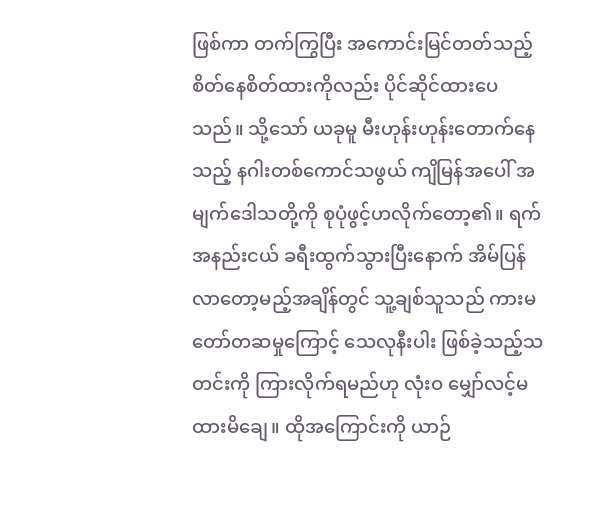ဖြစ်ကာ တက်ကြွပြီး အကောင်းမြင်တတ်သည့် စိတ်နေစိတ်ထားကိုလည်း ပိုင်ဆိုင်ထားပေသည်။ သို့သော် ယခုမူ မီး‌ဟုန်းဟုန်းတောက်နေသည့် နဂါးတစ်ကောင်သဖွယ် ‌ကျိမြန်အပေါ် အမျက်ဒေါသတို့ကို စုပုံဖွင့်ဟလိုက်တော့၏။ ရက်အနည်းငယ် ခရီးထွက်သွားပြီးနောက် အိမ်ပြန်လာတော့မည့်အချိန်တွင် သူ့ချစ်သူသည် ‌ကားမတော်တဆမှုကြောင့် သေလုနီးပါး ဖြစ်ခဲ့သည့်သတင်းကို ကြားလိုက်ရမည်ဟု လုံးဝ မျှော်လင့်မထားမိချေ။ ထိုအကြောင်းကို ယာဉ်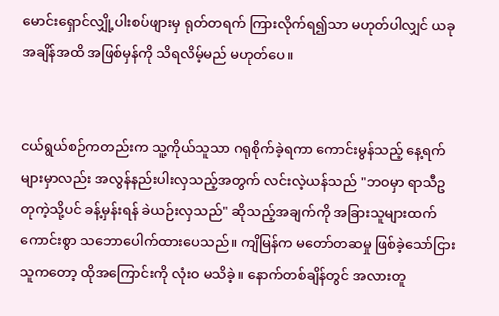မောင်းရှောင်လျှို့ပါးစပ်ဖျားမှ ရုတ်တရက် ကြားလိုက်ရ၍သာ မဟုတ်ပါလျှင် ယခုအချိန်အထိ အဖြစ်မှန်ကို သိရလိမ့်မည် မဟုတ်ပေ။


ငယ်ရွယ်စဉ်ကတည်းက သူ့ကိုယ်သူသာ ဂရုစိုက်ခဲ့ရကာ ကောင်းမွန်သည့် နေ့ရက်များမှာလည်း အလွန်နည်းပါးလှသည့်အတွက် လင်းလဲ့ယန်သည် "ဘဝမှာ ရာသီဥတုကဲ့သို့ပင် ခန့်မှန်းရန် ခဲယဉ်းလှသည်" ဆိုသည့်အချက်ကို အခြားသူများထက် ကောင်းစွာ သဘောပေါက်ထားပေသည်။ ကျိမြန်က မတော်တဆမှု ဖြစ်ခဲ့သော်ငြား သူကတော့ ထိုအကြောင်းကို လုံးဝ မသိခဲ့။ နောက်တစ်ချိန်တွင် အလားတူ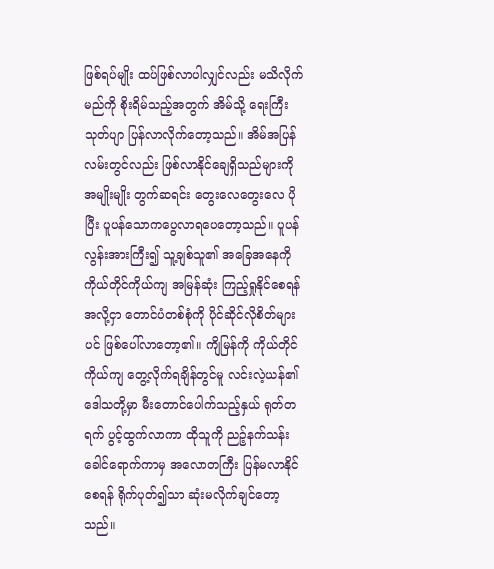ဖြစ်ရပ်မျိုး ထပ်ဖြစ်လာပါလျှင်လည်း မသိလိုက်မည်ကို စိုးရိမ်သည့်အတွက် အိမ်သို့ ရေးကြီးသုတ်ပျာ ပြန်လာ‌လိုက်တော့သည်။ အိမ်အပြန်လမ်းတွင်လည်း ဖြစ်လာနိုင်ချေရှိသည်များကို အမျိုးမျိုး တွက်ဆရင်း တွေးလေတွေးလေ ပိုပြီး ပူပန်သောကပွေလာရပေတော့သည်။ ပူပန်လွန်းအားကြီး၍ သူ့ချစ်သူ၏ အခြေအနေကို ကိုယ်တိုင်ကိုယ်ကျ အမြန်ဆုံး ကြည့်ရှုနိုင်စေရန်အလို့ငှာ တောင်ပံတစ်စုံကို ပိုင်ဆိုင်လိုစိတ်များပင် ဖြစ်ပေါ်လာတော့၏။ ကျိမြန်ကို ကိုယ်တိုင်ကိုယ်ကျ တွေ့လိုက်ရချိန်တွင်မူ လင်းလဲ့ယန်၏ ဒေါသတို့မှာ မီးတောင်ပေါက်သည့်နှယ် ရုတ်တရက် ပွင့်ထွက်လာကာ ထိုသူကို ညဉ့်နက်သန်းခေါင်ရောက်ကာမှ အလောတကြီး ပြန်မလာနိုင်စေရန် ရိုက်ပုတ်၍သာ ဆုံးမလိုက်ချင်တော့သည်။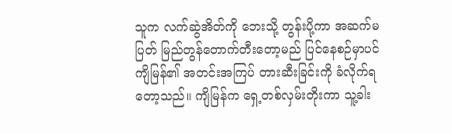သူက လက်ဆွဲအိတ်ကို ဘေးသို့ တွန်းပို့ကာ အဆက်မပြတ် မြည်တွန်တောက်တီးတော့မည် ပြင်နေစဉ်မှာပင် ကျိမြန်၏ အတင်းအကြပ် တားဆီးခြင်းကို ခံလိုက်ရတော့သည်။ ကျိမြန်က ရှေ့တစ်လှမ်းတိုးကာ သူ့ခါး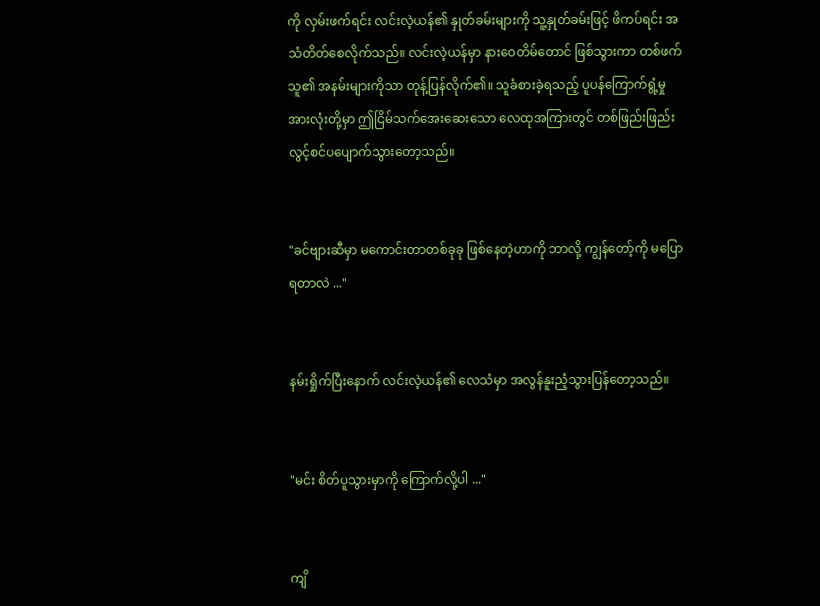ကို လှမ်းဖက်ရင်း လင်းလဲ့ယန်၏ နှုတ်ခမ်းများကို သူ့နှုတ်ခမ်းဖြင့် ဖိကပ်ရင်း အသံတိတ်စေလိုက်သည်။ လင်းလဲ့ယန်မှာ နားဝေတိမ်တောင် ဖြစ်သွားကာ တစ်ဖက်သူ၏ အနမ်းများကိုသာ တုန့်ပြန်လိုက်၏။ သူခံစားခဲ့ရသည့် ပူပန်ကြောက်ရွံ့မှုအားလုံးတို့မှာ ဤငြိမ်သက်အေးဆေးသော လေထုအကြားတွင် တစ်ဖြည်းဖြည်း လွင့်စင်ပပျောက်သွားတော့သည်။


"ခင်ဗျားဆီမှာ မကောင်းတာတစ်ခုခု ဖြစ်နေတဲ့ဟာကို ဘာလို့ ကျွန်တော့်ကို မပြောရတာလဲ ..."


နမ်းရှိုက်ပြီးနောက် လင်းလဲ့ယန်၏ လေသံမှာ အလွန်နူးညံ့သွားပြန်တော့သည်။


"မင်း စိတ်ပူသွားမှာကို ကြောက်လို့ပါ ..."


ကျိ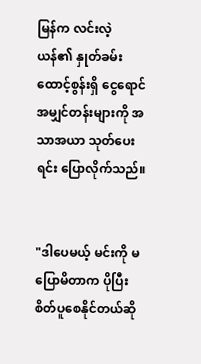မြန်က လင်းလဲ့ယန်၏ နှုတ်ခမ်းထောင့်စွန်းရှိ ငွေရောင်အမျှင်တန်းများကို အသာအယာ သုတ်ပေးရင်း ပြောလိုက်သည်။


"ဒါပေမယ့် မင်းကို မပြောမိတာက ပိုပြီး စိတ်ပူစေနိုင်တယ်ဆို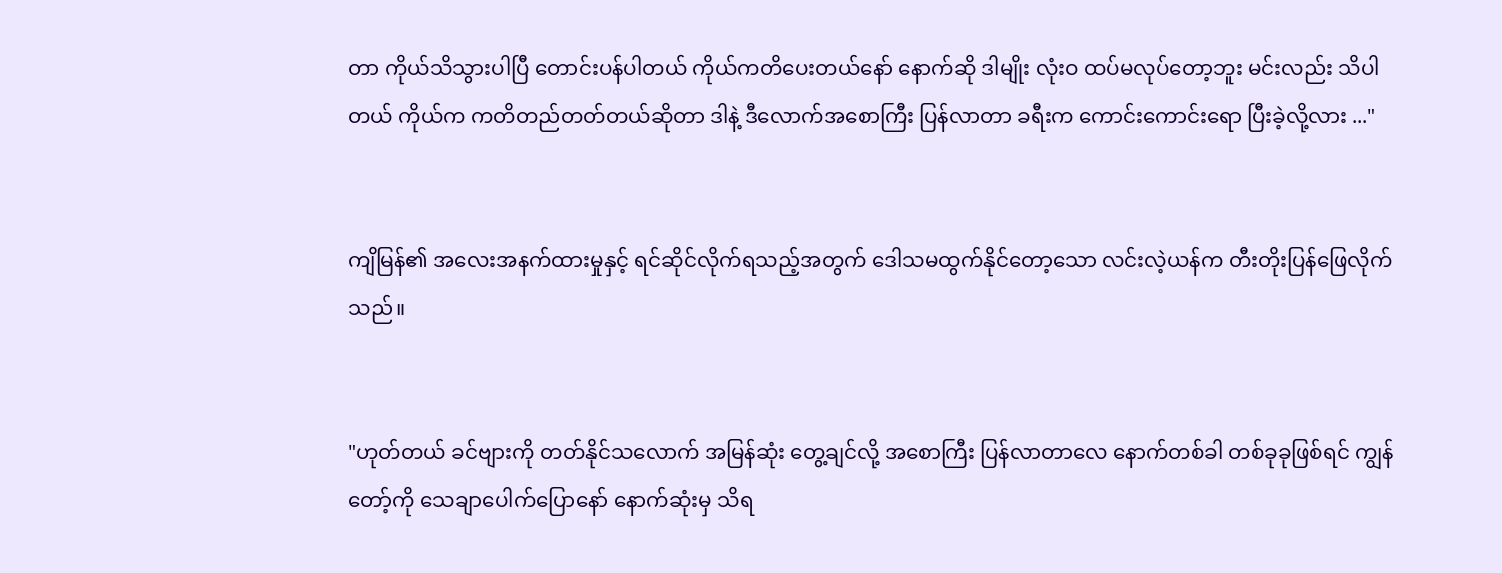တာ ကိုယ်သိသွားပါပြီ တောင်းပန်ပါတယ် ကိုယ်ကတိပေးတယ်နော် နောက်ဆို ဒါမျိုး လုံးဝ ထပ်မလုပ်တော့ဘူး မင်းလည်း သိပါတယ် ကိုယ်က ကတိတည်တတ်တယ်ဆိုတာ ဒါနဲ့ ဒီလောက်အစောကြီး ပြန်လာတာ ခရီးက ကောင်းကောင်းရော ပြီးခဲ့လို့လား ..."


ကျိမြန်၏ အလေးအနက်ထားမှုနှင့် ရင်ဆိုင်လိုက်ရသည့်အတွက် ဒေါသမထွက်နိုင်တော့သော လင်းလဲ့ယန်က တီးတိုးပြန်ဖြေလိုက်သည်။


"ဟုတ်တယ် ခင်ဗျားကို တတ်နိုင်သလောက် အမြန်ဆုံး တွေ့ချင်လို့ အစောကြီး ပြန်လာတာလေ နောက်တစ်ခါ တစ်ခုခုဖြစ်ရင် ကျွန်တော့်ကို သေချာပေါက်ပြောနော် နောက်ဆုံးမှ သိရ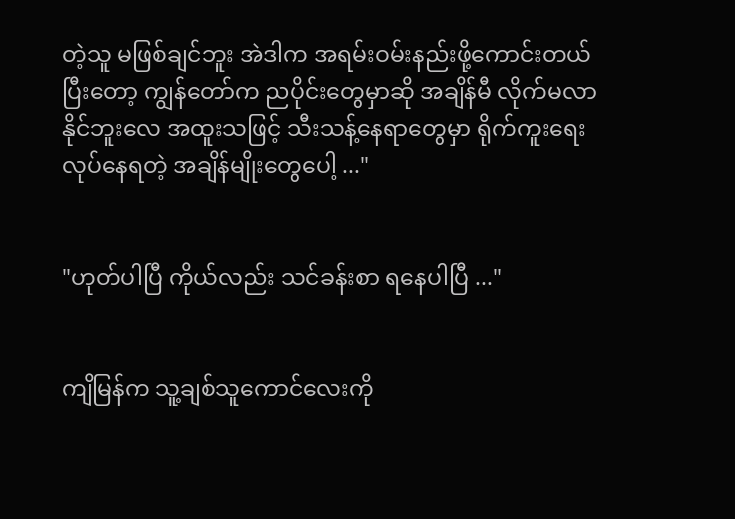တဲ့သူ မဖြစ်ချင်ဘူး အဲဒါက အရမ်းဝမ်းနည်းဖို့ကောင်းတယ် ပြီးတော့ ကျွန်တော်က ညပိုင်းတွေမှာဆို အချိန်မီ လိုက်မလာနိုင်ဘူးလေ အထူးသဖြင့် သီးသန့်နေရာတွေမှာ ရိုက်ကူးရေးလုပ်နေရတဲ့ အချိန်မျိုးတွေပေါ့ ..."


"ဟုတ်ပါပြီ ကိုယ်လည်း သင်ခန်းစာ ရနေပါပြီ ..."


ကျိမြန်က သူ့ချစ်သူကောင်လေးကို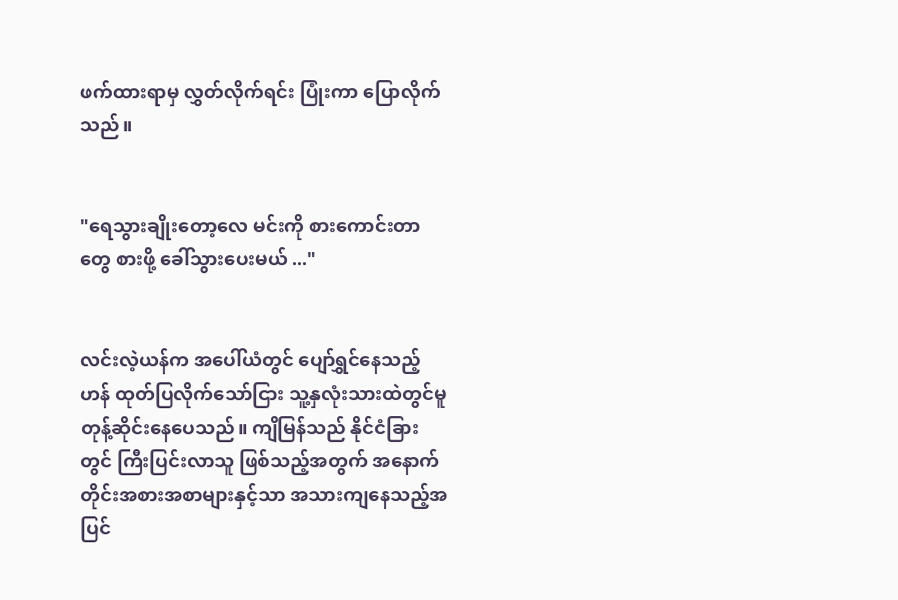ဖက်ထားရာမှ လွှတ်လိုက်ရင်း ပြုံးကာ ပြောလိုက်သည်။


"ရေသွားချိုးတော့လေ မင်းကို စားကောင်းတာတွေ စားဖို့ ခေါ်သွားပေးမယ် ..."


လင်းလဲ့ယန်က အပေါ်ယံတွင် ပျော်ရွှင်နေသည့်ဟန် ထုတ်ပြလိုက်သော်ငြား သူ့နှလုံးသားထဲတွင်မူ တုန့်ဆိုင်းနေပေသည်။ ကျိမြန်သည် နိုင်ငံခြားတွင် ကြီးပြင်းလာသူ ဖြစ်သည့်အတွက် အနောက်တိုင်းအစားအစာများနှင့်သာ ‌အသားကျနေသည့်အပြင်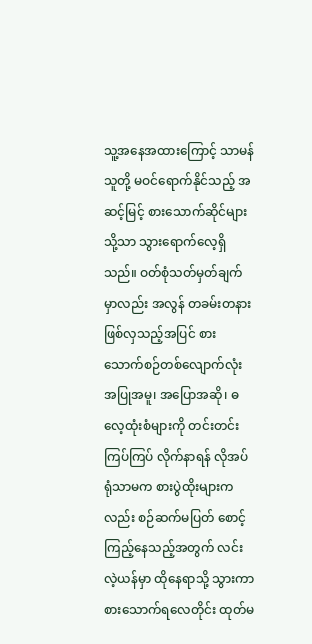သူ့အနေအထားကြောင့် သာမန်သူတို့ မဝင်ရောက်နိုင်သည့် အဆင့်မြင့် စားသောက်ဆိုင်များသို့သာ သွားရောက်လေ့ရှိသည်။ ဝတ်စုံသတ်မှတ်ချက်မှာလည်း အလွန် တခမ်းတနား ဖြစ်လှသည့်အပြင် စားသောက်စဉ်တစ်လျောက်လုံး အပြုအမူ၊ အပြောအဆို၊ ဓလေ့ထုံးစံများကို တင်းတင်းကြပ်ကြပ် လိုက်နာရန် လိုအပ်ရုံသာမက စားပွဲထိုးများကလည်း စဉ်ဆက်မပြတ် စောင့်ကြည့်နေသည့်အတွက် လင်းလဲ့ယန်မှာ ထိုနေရာသို့ သွားကာ စားသောက်ရလေတိုင်း ထုတ်မ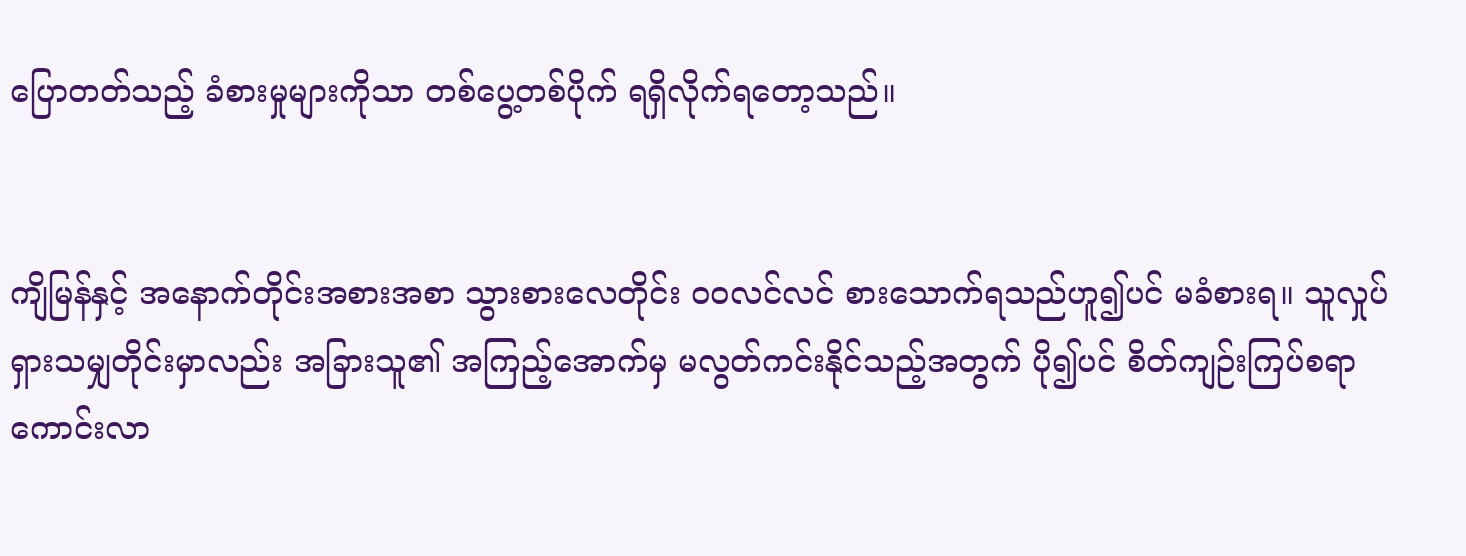ပြောတတ်သည့် ခံစားမှုများကိုသာ တစ်ပွေ့တစ်ပိုက် ရရှိလိုက်ရတော့သည်။


ကျိမြန်နှင့် အနောက်တိုင်းအစားအစာ သွားစားလေတိုင်း ဝဝလင်လင် စားသောက်ရသည်ဟူ၍ပင် မခံစားရ။ သူလှုပ်ရှားသမျှတိုင်းမှာလည်း အခြားသူ၏ အကြည့်အောက်မှ မလွတ်ကင်းနိုင်သည့်အတွက် ပို၍ပင် စိတ်ကျဉ်းကြပ်စရာ ကောင်းလာ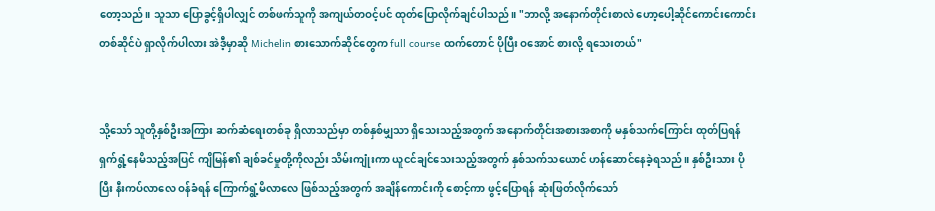တော့သည်။ သူသာ ပြောခွင့်ရှိပါလျှင် တစ်ဖက်သူကို အကျယ်တဝင့်ပင် ထုတ်ပြောလိုက်ချင်ပါသည်။ "ဘာလို့ အနောက်တိုင်းစာလဲ ဟော့ပေါ့ဆိုင်ကောင်းကောင်း တစ်ဆိုင်ပဲ ရှာလိုက်ပါလား အဲဒီ့မှာဆို Michelin စားသောက်ဆိုင်တွေက full course ထက်တောင် ပိုပြီး ဝအောင် စားလို့ ရသေးတယ်"


သို့သော် သူတို့နှစ်ဦးအကြား ဆက်ဆံရေးတစ်ခု ရှိလာသည်မှာ တစ်နှစ်မျှသာ ရှိသေးသည့်အတွက် အနောက်တိုင်းအစားအစာကို မနှစ်သက်ကြောင်း ထုတ်ပြရန် ရှက်ရွံ့နေမိသည့်အပြင် ကျိမြန်၏ ချစ်ခင်မှုတို့ကိုလည်း သိမ်းကျုံးကာ ယူငင်ချင်သေးသည့်အတွက် နှစ်သက်သယောင် ‌ဟန်ဆောင်နေခဲ့ရသည်။ နှစ်ဦးသား ပိုပြီး နီးကပ်လာလေ ဝန်ခံရန် ကြောက်ရွံ့မိလာလေ ဖြစ်သည့်အတွက် အချိန်ကောင်းကို စောင့်ကာ ဖွင့်ပြောရန် ဆုံးဖြတ်လိုက်သော်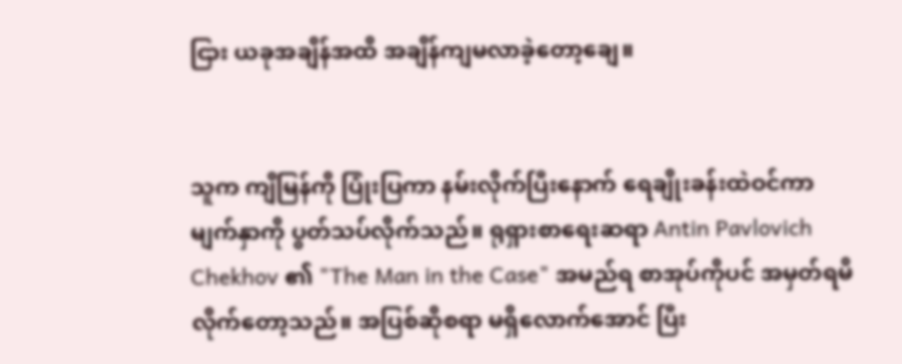ငြား ယခုအချိန်အထိ အချိန်ကျမလာခဲ့‌တော့ချေ။


သူက ကျိမြန်ကို ပြုံးပြကာ နမ်းလိုက်ပြီးနောက် ရေချိုးခန်းထဲဝင်ကာ မျက်နှာကို ပွတ်သပ်လိုက်သည်။ ရုရှားစာရေးဆရာ Antin Pavlovich Chekhov ၏ "The Man in the Case" အမည်ရ စာအုပ်ကိုပင် အမှတ်ရမိလိုက်တော့သည်။ အပြစ်ဆိုစရာ မရှိလောက်အောင် ပြီး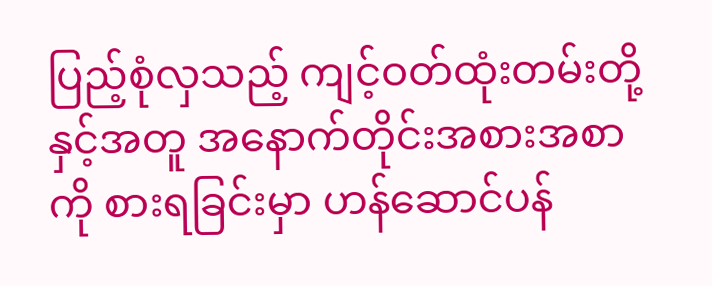ပြည့်စုံလှသည့် ကျင့်ဝတ်ထုံးတမ်းတို့နှင့်အတူ အနောက်တိုင်းအစားအစာကို စားရခြင်းမှာ ဟန်ဆောင်ပန်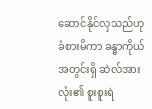ဆောင်နိုင်လှသည်ဟု ခံစားမိကာ ခန္ဓာကိုယ်အတွင်းရှိ ဆဲလ်အားလုံး၏ စူးစူးရဲ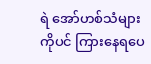ရဲ အော်ဟစ်သံများကိုပင် ကြားနေရပေ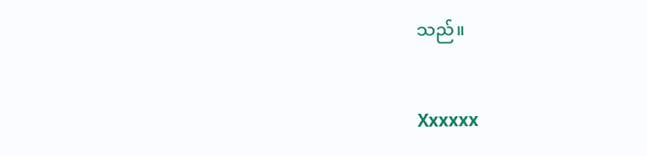သည်။


Xxxxxx